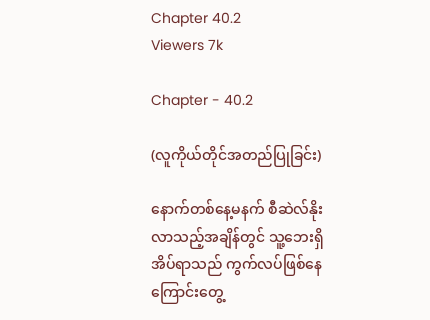Chapter 40.2
Viewers 7k

Chapter - 40.2

(လူကိုယ်တိုင်အတည်ပြုခြင်း)

နောက်တစ်နေ့မနက် စီဆဲလ်နိုးလာသည့်အချိန်တွင် သူ့ဘေးရှိ အိပ်ရာသည် ကွက်လပ်ဖြစ်နေကြောင်းတွေ့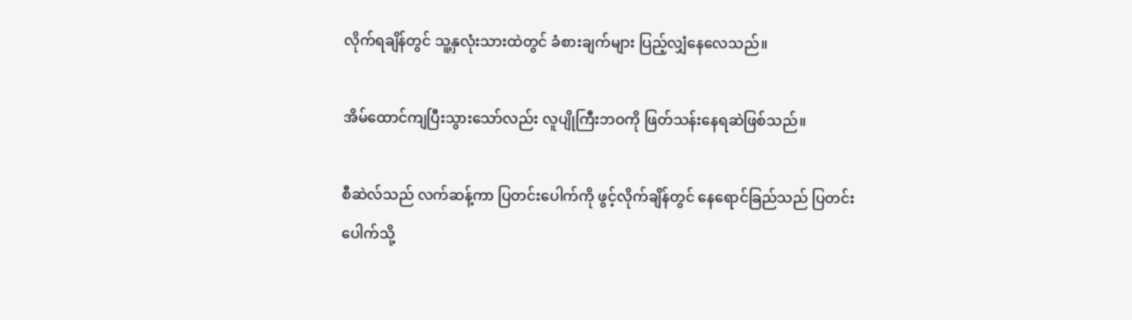လိုက်ရချိန်တွင် သူ့နှလုံးသားထဲတွင် ခံစားချက်များ ပြည့်လျှံနေလေသည်။

အိမ်ထောင်ကျပြီးသွားသော်လည်း လူပျိုကြီးဘဝကို ဖြတ်သန်းနေရဆဲဖြစ်သည်။

စီဆဲလ်သည် လက်ဆန့်ကာ ပြတင်းပေါက်ကို ဖွင့်လိုက်ချိန်တွင် နေရောင်ခြည်သည် ပြတင်းပေါက်သို့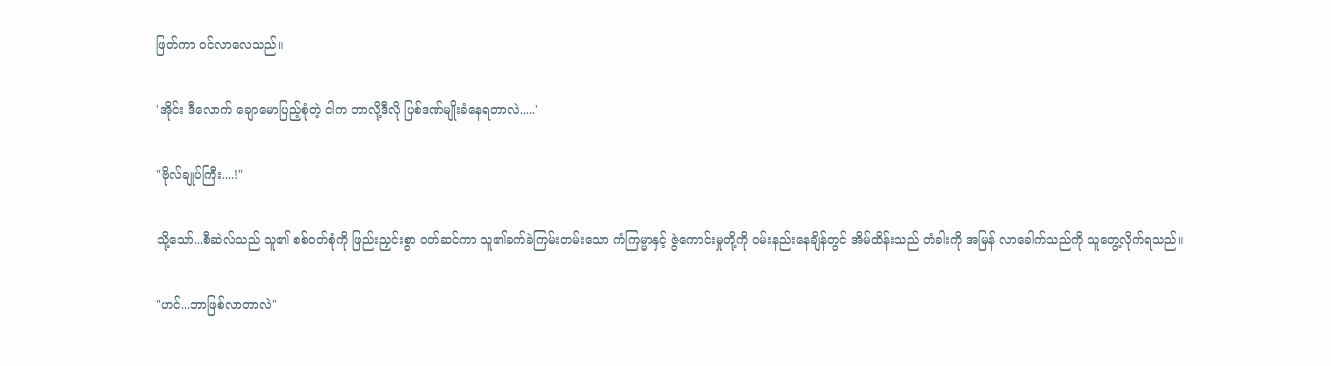ဖြတ်ကာ ဝင်လာလေသည်။

'အိုင်း ဒီလောက် ချောမောပြည့်စုံတဲ့ ငါက ဘာလို့ဒီလို ပြစ်ဒဏ်မျိုးခံနေရတာလဲ.....'

"ဗိုလ်ချုပ်ကြီး....!"

သို့သော်...စီဆဲလ်သည် သူ၏ စစ်ဝတ်စုံကို ဖြည်းညှင်းစွာ ၀တ်ဆင်ကာ သူ၏ခက်ခဲကြမ်းတမ်းသော ကံကြမ္မာနှင့် ဇွဲကောင်းမှုတို့ကို ဝမ်းနည်းနေချိန်တွင် အိမ်ထိန်းသည် တံခါးကို အမြန် လာခေါက်သည်ကို သူတွေ့လိုက်ရသည်။

"ဟင်...ဘာဖြစ်လာတာလဲ"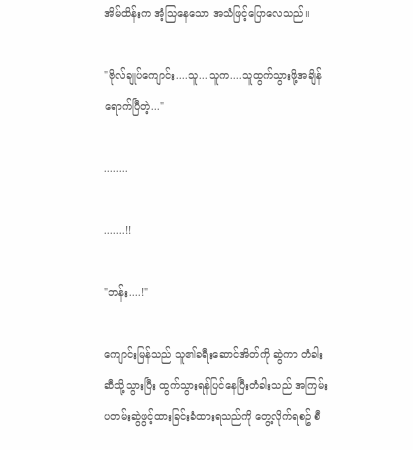အိမ်ထိန်းက အံ့သြနေသော အသံဖြင့်ပြောလေသည်။

"ဗိုလ်ချုပ်ကျောင်း....သူ...သူက....သူထွက်သွားဖို့အချိန်ရောက်ပြီတဲ့..."

........

.......!!

"ဘန်း....!"

ကျောင်းမြန်သည် သူ၏ခရီးဆောင်အိတ်ကို ဆွဲကာ တံခါးဆီသို့သွားပြီး ထွက်သွားရန်ပြင်နေပြီးတံခါးသည် အကြမ်းပတမ်းဆွဲဖွင့်ထားခြင်းခံထားရသည်ကို တွေ့လိုက်ရစဥ် စီ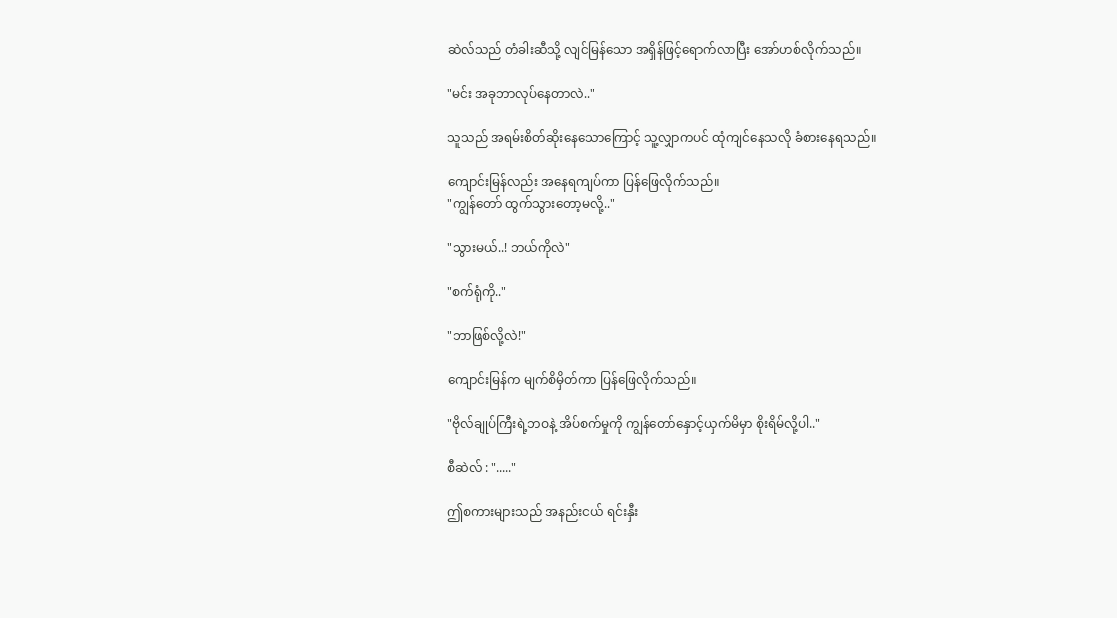ဆဲလ်သည် တံခါးဆီသို့ လျင်မြန်သော အရှိန်ဖြင့်ရောက်လာပြီး အော်ဟစ်လိုက်သည်။

"မင်း အခုဘာလုပ်နေတာလဲ.."

သူသည် အရမ်းစိတ်ဆိုးနေသောကြောင့် သူ့လျှာကပင် ထုံကျင်နေသလို ခံစားနေရသည်။

ကျောင်းမြန်လည်း အနေရကျပ်ကာ ပြန်ဖြေလိုက်သည်။
"ကျွန်တော် ထွက်သွားတော့မလို့.."

"သွားမယ်..! ဘယ်ကိုလဲ"

"စက်ရုံကို.."

"ဘာဖြစ်လို့လဲ!"

ကျောင်းမြန်က မျက်စိမှိတ်ကာ ပြန်ဖြေလိုက်သည်။

"ဗိုလ်ချုပ်ကြီးရဲ့ဘဝနဲ့ အိပ်စက်မှုကို ကျွန်တော်နှောင့်ယှက်မိမှာ စိုးရိမ်လို့ပါ.."

စီဆဲလ် : "....."

ဤစကားများသည် အနည်းငယ် ရင်းနှီး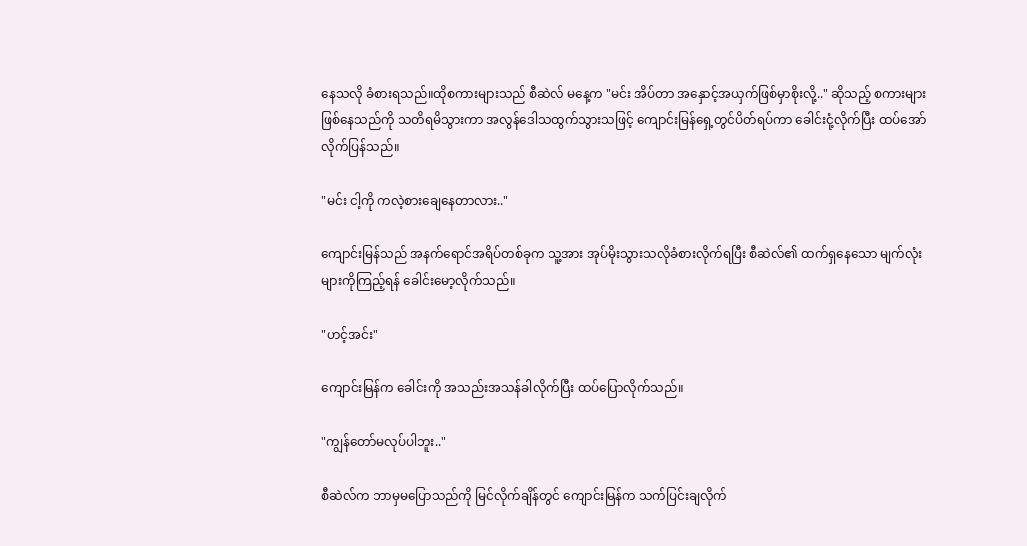နေသလို ခံစားရသည်။ထိုစကားများသည် စီဆဲလ် မနေ့က "မင်း အိပ်တာ အနှောင့်အယှက်ဖြစ်မှာစိုးလို့.." ဆိုသည့် စကားများဖြစ်နေသည်ကို သတိရမိသွားကာ အလွန်ဒေါသထွက်သွားသဖြင့် ကျောင်းမြန်ရှေ့တွင်ပိတ်ရပ်ကာ ခေါင်းငုံ့လိုက်ပြီး ထပ်အော်လိုက်ပြန်သည်။

"မင်း ငါ့ကို ကလဲ့စားချေနေတာလား.."

ကျောင်းမြန်သည် အနက်ရောင်အရိပ်တစ်ခုက သူ့အား အုပ်မိုးသွားသလိုခံစားလိုက်ရပြီး စီဆဲလ်၏ ထက်ရှနေသော မျက်လုံးများကိုကြည့်ရန် ခေါင်းမော့လိုက်သည်။

"ဟင့်အင်း"

ကျောင်းမြန်က ခေါင်းကို အသည်းအသန်ခါလိုက်ပြီး ထပ်ပြောလိုက်သည်။

"ကျွန်တော်မလုပ်ပါဘူး.."

စီဆဲလ်က ဘာမှမပြောသည်ကို မြင်လိုက်ချိန်တွင် ကျောင်းမြန်က သက်ပြင်းချလိုက်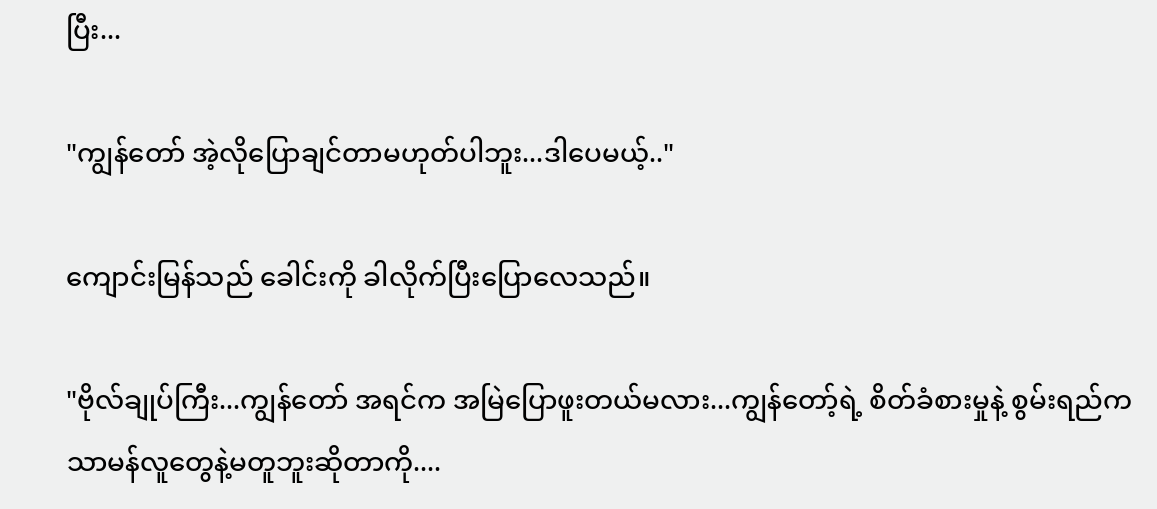ပြီး...

"ကျွန်တော် အဲ့လိုပြောချင်တာမဟုတ်ပါဘူး...ဒါပေမယ့်.."

ကျောင်းမြန်သည် ခေါင်းကို ခါလိုက်ပြီးပြောလေသည်။

"ဗိုလ်ချုပ်ကြီး...ကျွန်တော် အရင်က အမြဲပြောဖူးတယ်မလား...ကျွန်တော့်ရဲ့ စိတ်ခံစားမှုနဲ့ စွမ်းရည်က သာမန်လူတွေနဲ့မတူဘူးဆိုတာကို....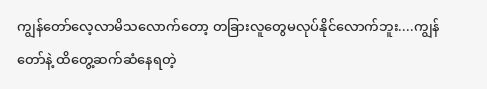ကျွန်တော်လေ့လာမိသလောက်တော့ တခြားလူတွေမလုပ်နိုင်လောက်ဘူး....ကျွန်တော်နဲ့ ထိတွေ့ဆက်ဆံနေရတဲ့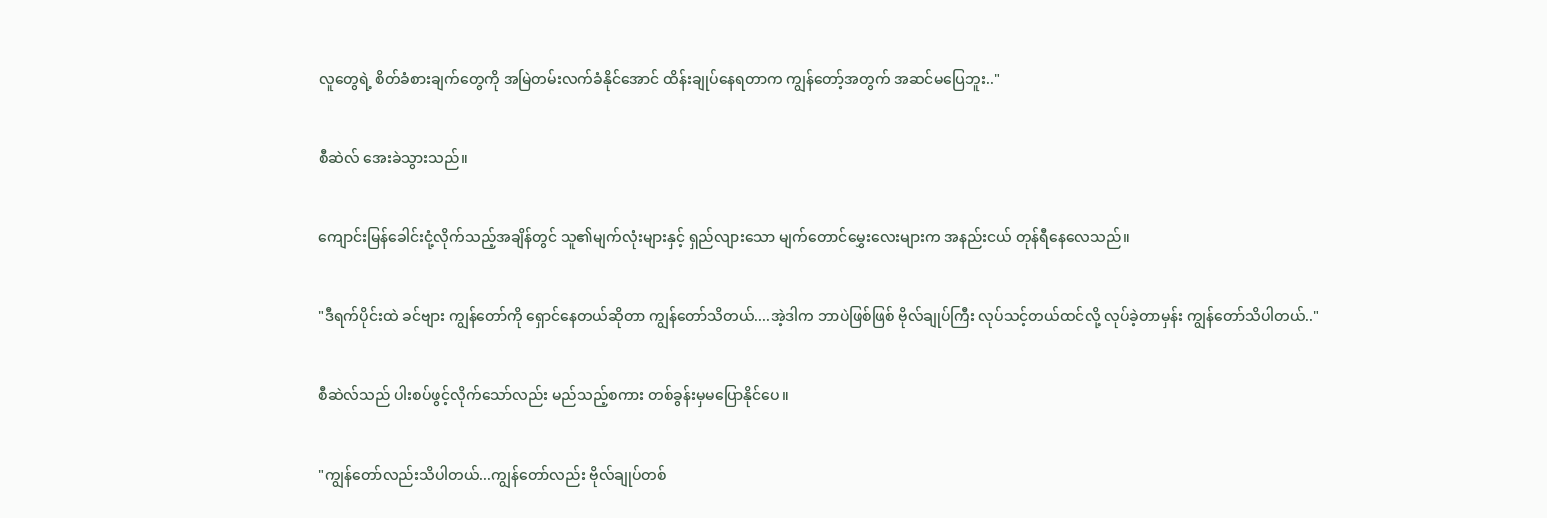လူတွေရဲ့ စိတ်ခံစားချက်တွေကို အမြဲတမ်းလက်ခံနိုင်အောင် ထိန်းချုပ်နေရတာက ကျွန်တော့်အတွက် အဆင်မပြေဘူး.."

စီဆဲလ် အေးခဲသွားသည်။

ကျောင်းမြန်ခေါင်းငုံ့လိုက်သည့်အချိန်တွင် သူ၏မျက်လုံးများနှင့် ရှည်လျားသော မျက်တောင်မွှေးလေးများက အနည်းငယ် တုန်ရီနေလေသည်။

"ဒီရက်ပိုင်းထဲ ခင်ဗျား ကျွန်တော်ကို ရှောင်နေတယ်ဆိုတာ ကျွန်တော်သိတယ်....အဲ့ဒါက ဘာပဲဖြစ်ဖြစ် ဗိုလ်ချုပ်ကြီး လုပ်သင့်တယ်ထင်လို့ လုပ်ခဲ့တာမှန်း ကျွန်တော်သိပါတယ်.."

စီဆဲလ်သည် ပါးစပ်ဖွင့်လိုက်သော်လည်း မည်သည့်စကား တစ်ခွန်းမှမပြောနိုင်ပေ။

"ကျွန်တော်လည်းသိပါတယ်...ကျွန်တော်လည်း ဗိုလ်ချုပ်တစ်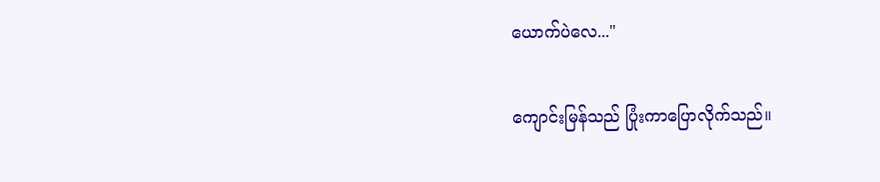ယောက်ပဲလေ..."

ကျောင်းမြန်သည် ပြုံးကာပြောလိုက်သည်။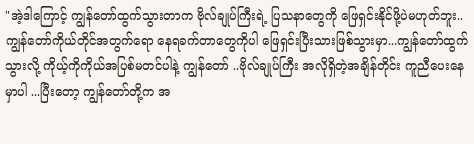"အဲ့ဒါကြောင့် ကျွန်တော်ထွက်သွားတာက ဗိုလ်ချုပ်ကြီးရဲ့ ပြသနာတွေကို ဖြေရှင်းနိုင်ဖို့ပဲမဟုတ်ဘူး..ကျွန်တော်ကိုယ်တိုင်အတွက်ရော နေရခက်တာတွေကိုပါ ဖြေရှင်းပြီးသားဖြစ်သွားမှာ...ကျွန်တော်ထွက်သွားလို့ ကိုယ့်ကိုကိုယ်အပြစ်မတင်ပါနဲ့ ကျွန်တော် ..ဗိုလ်ချုပ်ကြီး အလိုရှိတဲ့အချိန်တိုင်း ကူညီပေးနေမှာပါ ...ပြီးတော့ ကျွန်တော်တို့က အ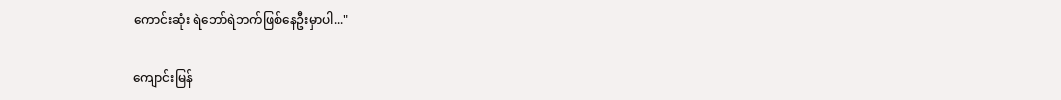ကောင်းဆုံး ရဲဘော်ရဲဘက်ဖြစ်နေဦးမှာပါ..."

ကျောင်းမြန်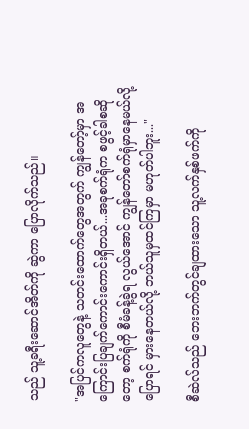သည် သူ့ခရီးဆောင်အိတ်ကို ဆွဲကာ ပြောလိုက်သည်။

"အပြင်ကလူတွေနဲ့ သတင်းထောက်တွေအတွက် ကျွန်တော့်မှာ အကြောင်းပြချက်ကောင်းကောင်းရှိတယ်...အခုစက်ရုံက စဖွင့်ခါစဆိုတော့ စက်ရုံကို စီမံခန့်ခွဲရ လွယ်အောင် ကျွန်တော်စက်ရုံမှာနေမယ်လို့ပြောရင် မှားနေတယ်လို့ ဘယ်သူမှထင်ကြမှာ မဟုတ်ပါဘူး..."

စီဆဲလ်သည် ဘေးဘက်တွင်ချထားသော သူ့လက်နှစ်ဖက်ကို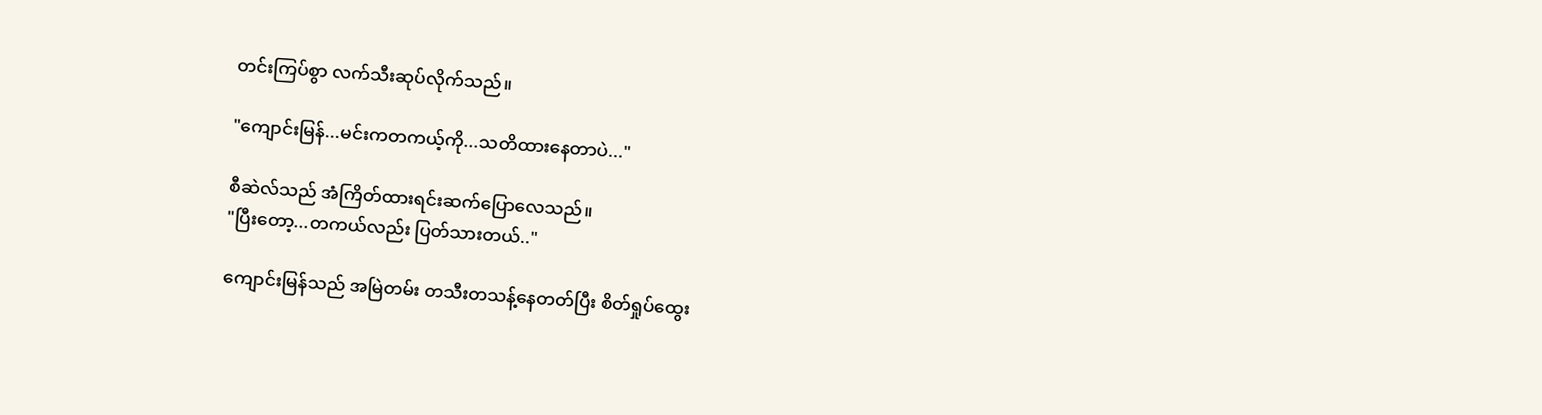တင်းကြပ်စွာ လက်သီးဆုပ်လိုက်သည်။

"ကျောင်းမြန်...မင်းကတကယ့်ကို...သတိထားနေတာပဲ..."

စီဆဲလ်သည် အံကြိတ်ထားရင်းဆက်ပြောလေသည်။
"ပြီးတော့...တကယ်လည်း ပြတ်သားတယ်.."

ကျောင်းမြန်သည် အမြဲတမ်း တသီးတသန့်နေတတ်ပြီး စိတ်ရှုပ်ထွေး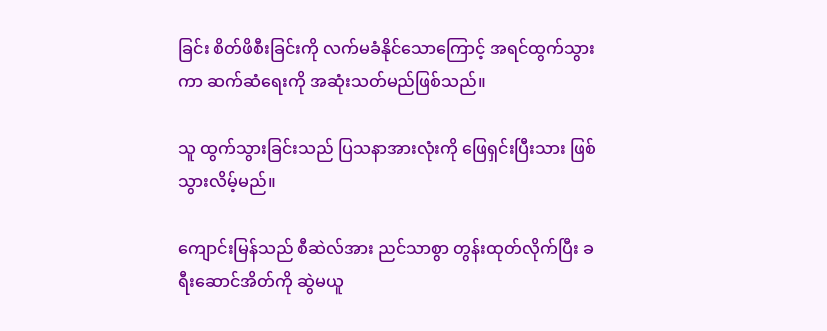ခြင်း စိတ်ဖိစီးခြင်းကို လက်မခံနိုင်သောကြောင့် အရင်ထွက်သွားကာ ဆက်ဆံရေးကို အဆုံးသတ်မည်ဖြစ်သည်။

သူ ထွက်သွားခြင်းသည် ပြသနာအားလုံးကို ဖြေရှင်းပြီးသား ဖြစ်သွားလိမ့်မည်။

ကျောင်းမြန်သည် စီဆဲလ်အား ညင်သာစွာ တွန်းထုတ်လိုက်ပြီး ခရီးဆောင်အိတ်ကို ဆွဲမယူ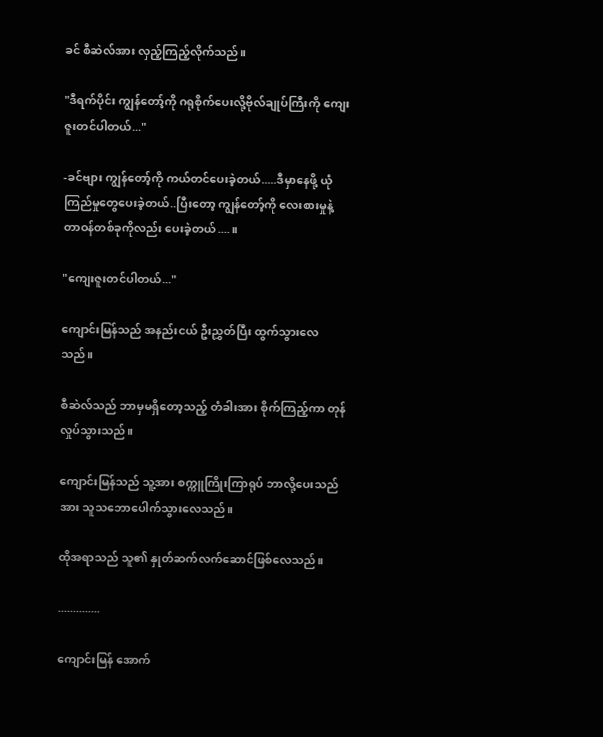ခင် စီဆဲလ်အား လှည့်ကြည့်လိုက်သည်။

"ဒီရက်ပိုင်း ကျွန်တော့်ကို ဂရုစိုက်ပေးလို့ဗိုလ်ချုပ်ကြီးကို ကျေးဇူးတင်ပါတယ်..."

-ခင်ဗျား ကျွန်တော့်ကို ကယ်တင်ပေးခဲ့တယ်.....ဒီမှာနေဖို့ ယုံကြည်မှုတွေပေးခဲ့တယ်..ပြီးတော့ ကျွန်တော့်ကို လေးစားမှုနဲ့ တာဝန်တစ်ခုကိုလည်း ပေးခဲ့တယ်....။

"ကျေးဇူးတင်ပါတယ်..."

ကျောင်းမြန်သည် အနည်းငယ် ဦးညွှတ်ပြီး ထွက်သွားလေသည်။

စီဆဲလ်သည် ဘာမှမရှိတော့သည့် တံခါးအား စိုက်ကြည့်ကာ တုန်လှုပ်သွားသည်။

ကျောင်းမြန်သည် သူ့အား စက္ကူကြိုးကြာရုပ် ဘာလို့ပေးသည်အား သူသဘောပေါက်သွားလေသည်။

ထိုအရာသည် သူ၏ နှုတ်ဆက်လက်ဆောင်ဖြစ်လေသည်။

..............

ကျောင်းမြန် အောက်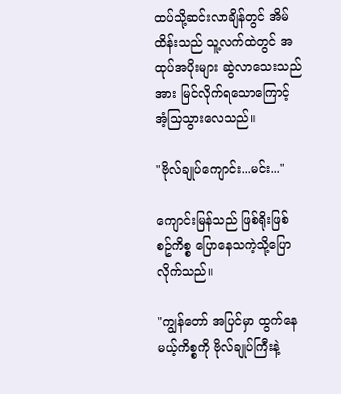ထပ်သို့ဆင်းလာချိန်တွင် အိမ်ထိန်းသည် သူ့လက်ထဲတွင် အထုပ်အပိုးများ ဆွဲလာသေးသည်အား မြင်လိုက်ရသောကြောင့် အံ့သြသွားလေသည်။

"ဗိုလ်ချုပ်ကျောင်း...မင်း..."

ကျောင်းမြန်သည် ဖြစ်ရိုးဖြစ်စဥ်ကိစ္စ ပြောနေသကဲ့သို့ပြောလိုက်သည်။

"ကျွန်တော် အပြင်မှာ ထွက်နေမယ့်ကိစ္စကို ဗိုလ်ချုပ်ကြီးနဲ့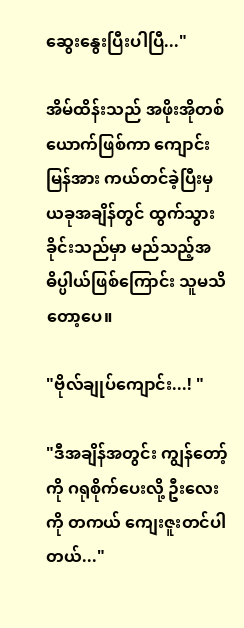ဆွေးနွေးပြီးပါပြီ..."

အိမ်ထိန်းသည် အဖိုးအိုတစ်ယောက်ဖြစ်ကာ ကျောင်းမြန်အား ကယ်တင်ခဲ့ပြီးမှ ယခုအချိန်တွင် ထွက်သွားခိုင်းသည်မှာ မည်သည့်အဓိပ္ပါယ်ဖြစ်ကြောင်း သူမသိတော့ပေ။

"ဗိုလ်ချုပ်ကျောင်း...! "

"ဒီအချိန်အတွင်း ကျွန်တော့်ကို ဂရုစိုက်ပေးလို့ ဦးလေးကို တကယ် ကျေးဇူးတင်ပါတယ်..."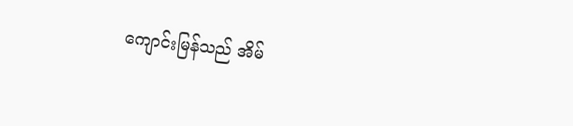ကျောင်းမြန်သည် အိမ်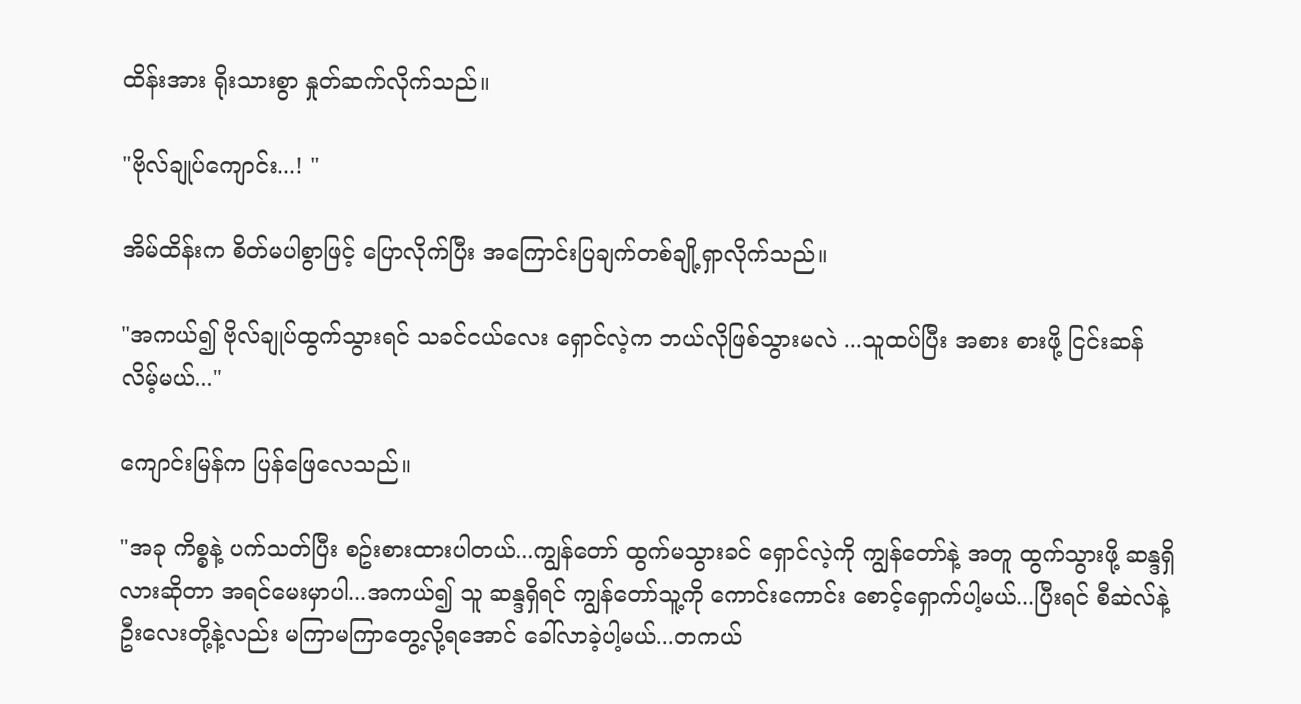ထိန်းအား ရိုးသားစွာ နှုတ်ဆက်လိုက်သည်။

"ဗိုလ်ချုပ်ကျောင်း...! "

အိမ်ထိန်းက စိတ်မပါစွာဖြင့် ပြောလိုက်ပြီး အကြောင်းပြချက်တစ်ချို့ရှာလိုက်သည်။

"အကယ်၍ ဗိုလ်ချုပ်ထွက်သွားရင် သခင်ငယ်လေး ရှောင်လဲ့က ဘယ်လိုဖြစ်သွားမလဲ ...သူထပ်ပြီး အစား စားဖို့ ငြင်းဆန်လိမ့်မယ်..."

ကျောင်းမြန်က ပြန်ဖြေလေသည်။

"အခု ကိစ္စနဲ့ ပက်သတ်ပြီး စဥ်းစားထားပါတယ်...ကျွန်တော် ထွက်မသွားခင် ရှောင်လဲ့ကို ကျွန်တော်နဲ့ အတူ ထွက်သွားဖို့ ဆန္ဒရှိလားဆိုတာ အရင်မေးမှာပါ...အကယ်၍ သူ ဆန္ဒရှိရင် ကျွန်တော်သူ့ကို ကောင်းကောင်း စောင့်ရှောက်ပါ့မယ်...ပြီးရင် စီဆဲလ်နဲ့ ဦးလေးတို့နဲ့လည်း မကြာမကြာတွေ့လို့ရအောင် ခေါ်လာခဲ့ပါ့မယ်...တကယ်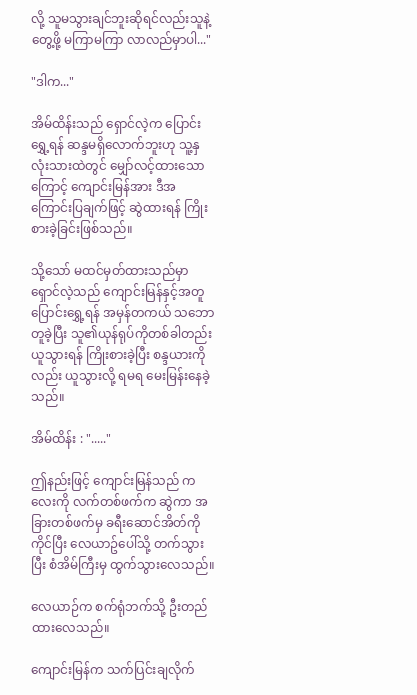လို့ သူမသွားချင်ဘူးဆိုရင်လည်းသူနဲ့တွေ့ဖို့ မကြာမကြာ လာလည်မှာပါ..."

"ဒါက..."

အိမ်ထိန်းသည် ရှောင်လဲ့က ပြောင်းရွှေ့ရန် ဆန္ဒမရှိလောက်ဘူးဟု သူ့နှလုံးသားထဲတွင် မျှော်လင့်ထားသောကြောင့် ကျောင်းမြန်အား ဒီအကြောင်းပြချက်ဖြင့် ဆွဲထားရန် ကြိုးစားခဲ့ခြင်းဖြစ်သည်။

သို့သော် မထင်မှတ်ထားသည်မှာ ရှောင်လဲ့သည် ကျောင်းမြန်နှင့်အတူ ပြောင်းရွှေ့ရန် အမှန်တကယ် သဘောတူခဲ့ပြီး သူ၏ယုန်ရုပ်ကိုတစ်ခါတည်း ယူသွားရန် ကြိုးစားခဲ့ပြီး စန္ဒယားကိုလည်း ယူသွားလို့ ရမရ မေးမြန်းနေခဲ့သည်။

အိမ်ထိန်း : "....."

ဤနည်းဖြင့် ကျောင်းမြန်သည် ကလေးကို လက်တစ်ဖက်က ဆွဲကာ အခြားတစ်ဖက်မှ ခရီးဆောင်အိတ်ကိုကိုင်ပြီး လေယာဥ်ပေါ်သို့ တက်သွားပြီး စံအိမ်ကြီးမှ ထွက်သွားလေသည်။

လေယာဉ်က စက်ရုံဘက်သို့ ဦးတည်ထားလေသည်။

ကျောင်းမြန်က သက်ပြင်းချလိုက်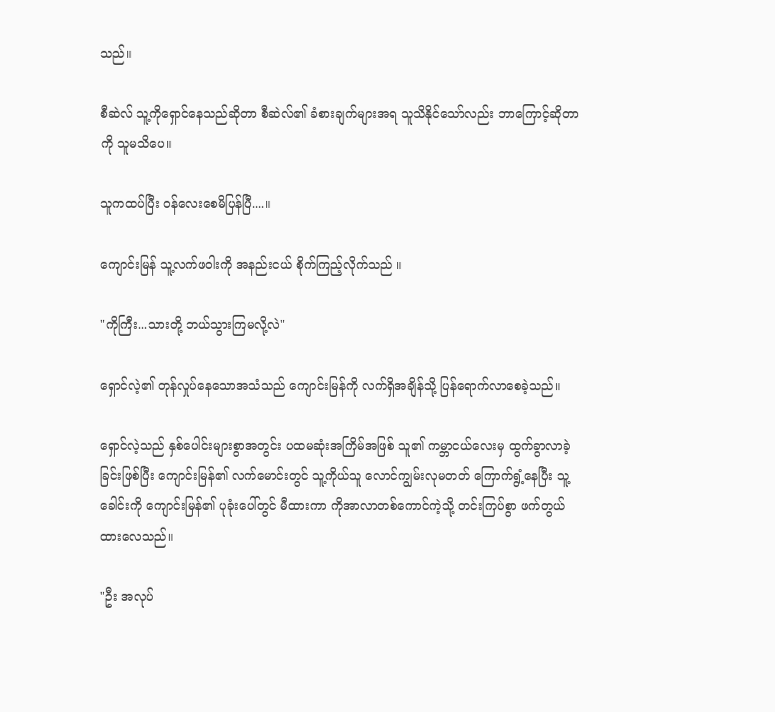သည်။

စီဆဲလ် သူ့ကိုရှောင်နေသည်ဆိုတာ စီဆဲလ်၏ ခံစားချက်များအရ သူသိနိုင်သော်လည်း ဘာကြောင့်ဆိုတာကို သူမသိပေ။

သူကထပ်ပြီး ဝန်လေးစေမိပြန်ပြီ....။

ကျောင်းမြန် သူ့လက်ဖဝါးကို အနည်းငယ် စိုက်ကြည့်လိုက်သည် ။

"ကိုကြီး...သားတို့ ဘယ်သွားကြမလို့လဲ"

ရှောင်လဲ့၏ တုန်လှုပ်နေသောအသံသည် ကျောင်းမြန်ကို လက်ရှိအချိန်သို့ ပြန်ရောက်လာစေခဲ့သည်။

ရှောင်လဲ့သည် နှစ်ပေါင်းများစွာအတွင်း ပထမဆုံးအကြိမ်အဖြစ် သူ၏ ကမ္ဘာငယ်လေးမှ ထွက်ခွာလာခဲ့ခြင်းဖြစ်ပြီး ကျောင်းမြန်၏ လက်မောင်းတွင် သူ့ကိုယ်သူ လောင်ကျွမ်းလုမတတ် ကြောက်ရွံ့နေပြီး သူ့ခေါင်းကို ကျောင်းမြန်၏ ပုခုံးပေါ်တွင် မီထားကာ ကိုအာလာတစ်ကောင်ကဲ့သို့ တင်းကြပ်စွာ ဖက်တွယ်ထားလေသည်။

"ဦး အလုပ်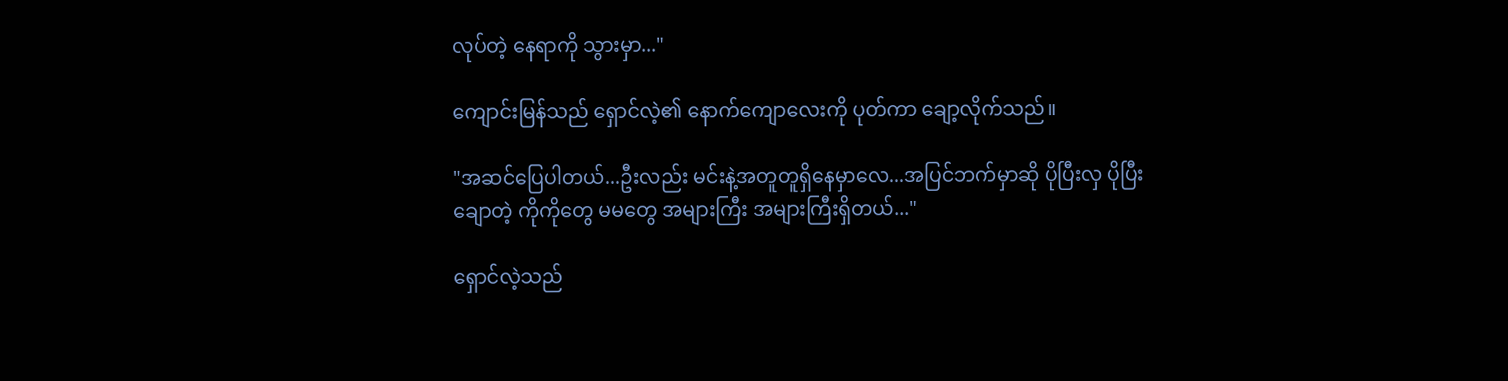လုပ်တဲ့ နေရာကို သွားမှာ..."

ကျောင်းမြန်သည် ရှောင်လဲ့၏ နောက်ကျောလေးကို ပုတ်ကာ ချော့လိုက်သည်။

"အဆင်ပြေပါတယ်...ဦးလည်း မင်းနဲ့အတူတူရှိနေမှာလေ...အပြင်ဘက်မှာဆို ပိုပြီးလှ ပိုပြီးချောတဲ့ ကိုကိုတွေ မမတွေ အများကြီး အများကြီးရှိတယ်..."

ရှောင်လဲ့သည်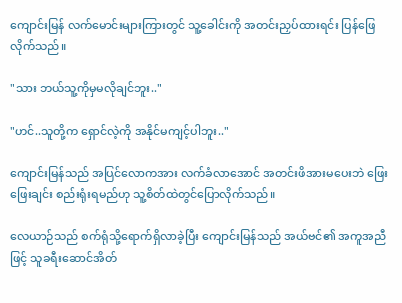ကျောင်းမြန် လက်မောင်းများကြားတွင် သူ့ခေါင်းကို အတင်းညှပ်ထားရင်း ပြန်ဖြေလိုက်သည်။

"သား ဘယ်သူ့ကိုမှမလိုချင်ဘူး.."

"ဟင်..သူတို့က ရှောင်လဲ့ကို အနိုင်မကျင့်ပါဘူး.."

ကျောင်းမြန်သည် အပြင်လောကအား လက်ခံလာအောင် အတင်းဖိအားမပေးဘဲ ဖြေးဖြေးချင်း စည်းရုံးရမည်ဟု သူ့စိတ်ထဲတွင်ပြောလိုက်သည်။

လေယာဉ်သည် စက်ရုံသို့ရောက်ရှိလာခဲ့ပြီး ကျောင်းမြန်သည် အယ်ဗင်၏ အကူအညီဖြင့် သူခရီးဆောင်အိတ်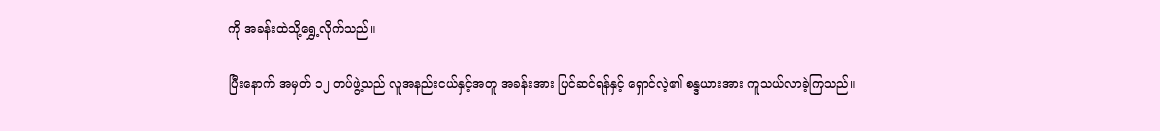ကို အခန်းထဲသို့ရွှေ့လိုက်သည်။

ပြီးနောက် အမှတ် ၁၂ တပ်ဖွဲ့သည် လူအနည်းငယ်နှင့်အတူ အခန်းအား ပြင်ဆင်ရန်နှင့် ရှောင်လဲ့၏ စန္ဒယားအား ကူသယ်လာခဲ့ကြသည်။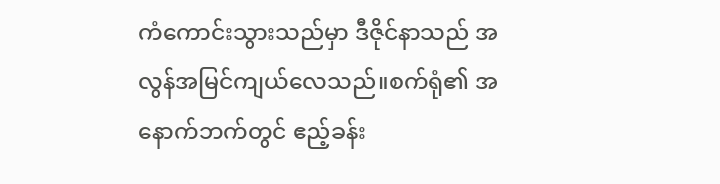ကံကောင်းသွားသည်မှာ ဒီဇိုင်နာသည် အလွန်အမြင်ကျယ်လေသည်။စက်ရုံ၏ အနောက်ဘက်တွင် ဧည့်ခန်း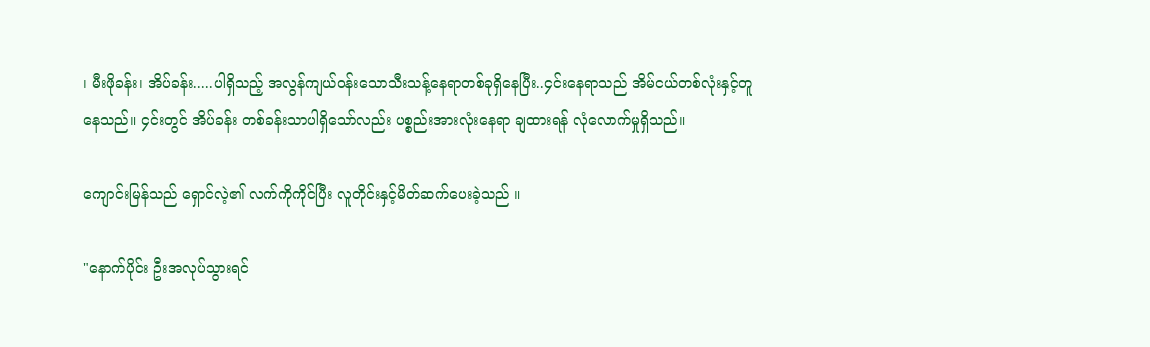၊ မီးဖိုခန်း၊ အိပ်ခန်း.....ပါရှိသည့် အလွန်ကျယ်ဝန်းသောသီးသန့်နေရာတစ်ခုရှိနေပြီး..၄င်းနေရာသည် အိမ်ငယ်တစ်လုံးနှင့်တူနေသည်။ ၄င်းတွင် အိပ်ခန်း တစ်ခန်းသာပါရှိသော်လည်း ပစ္စည်းအားလုံးနေရာ ချထားရန် လုံလောက်မှုရှိသည်။

ကျောင်းမြန်သည် ရှောင်လဲ့၏ လက်ကိုကိုင်ပြီး လူတိုင်းနှင့်မိတ်ဆက်ပေးခဲ့သည် ။

"နောက်ပိုင်း ဦးအလုပ်သွားရင်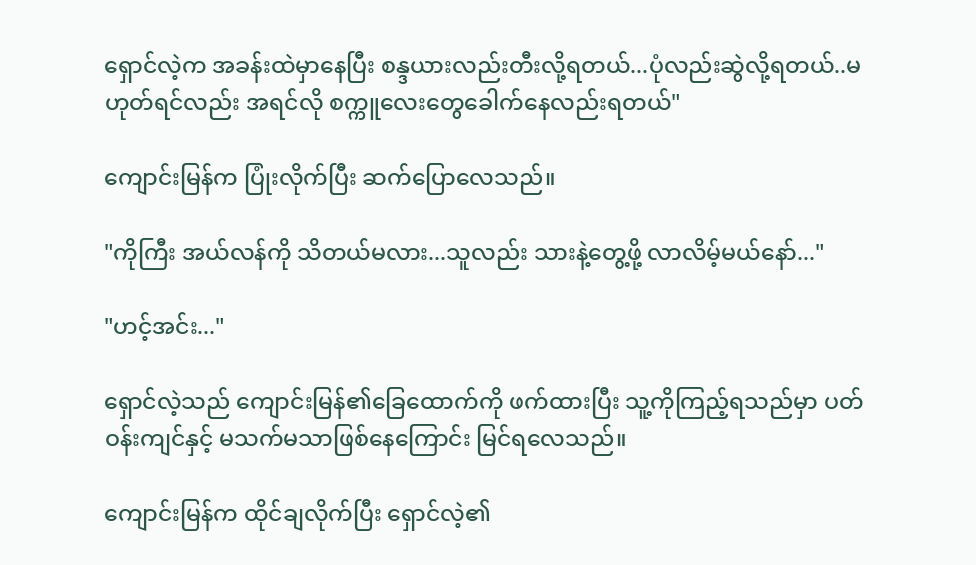ရှောင်လဲ့က အခန်းထဲမှာနေပြီး စန္ဒယားလည်းတီးလို့ရတယ်...ပုံလည်းဆွဲလို့ရတယ်..မဟုတ်ရင်လည်း အရင်လို စက္ကူလေးတွေခေါက်နေလည်းရတယ်"

ကျောင်းမြန်က ပြုံးလိုက်ပြီး ဆက်ပြောလေသည်။

"ကိုကြီး အယ်လန်ကို သိတယ်မလား...သူလည်း သားနဲ့တွေ့ဖို့ လာလိမ့်မယ်နော်..."

"ဟင့်အင်း..."

ရှောင်လဲ့သည် ကျောင်းမြန်၏ခြေထောက်ကို ဖက်ထားပြီး သူ့ကိုကြည့်ရသည်မှာ ပတ်ဝန်းကျင်နှင့် မသက်မသာဖြစ်နေကြောင်း မြင်ရလေသည်။

ကျောင်းမြန်က ထိုင်ချလိုက်ပြီး ရှောင်လဲ့၏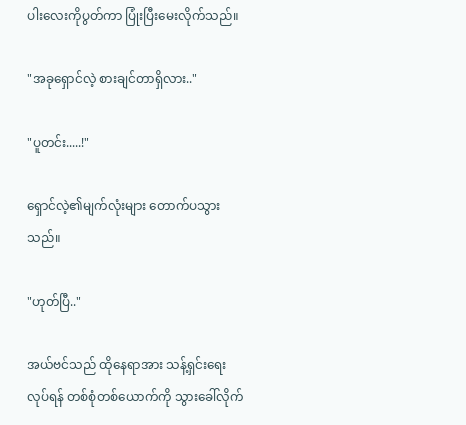ပါးလေးကိုပွတ်ကာ ပြုံးပြီးမေးလိုက်သည်။

"အခုရှောင်လဲ့ စားချင်တာရှိလား.."

"ပူတင်း.....!"

ရှောင်လဲ့၏မျက်လုံးများ တောက်ပသွားသည်။

"ဟုတ်ပြီ.."

အယ်ဗင်သည် ထိုနေရာအား သန့်ရှင်းရေးလုပ်ရန် တစ်စုံတစ်ယောက်ကို သွားခေါ်လိုက်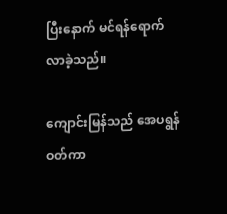ပြီးနောက် မင်ရန်ရောက်လာခဲ့သည်။

ကျောင်းမြန်သည် အေပရွန်ဝတ်ကာ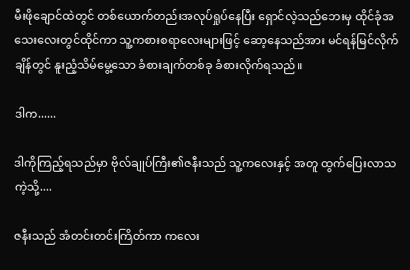မီးဖိုချောင်ထဲတွင် တစ်ယောက်တည်းအလုပ်ရှုပ်နေပြီး ရှောင်လဲ့သည်ဘေးမှ ထိုင်ခုံအသေးလေးတွင်ထိုင်ကာ သူ့ကစားစရာလေးများဖြင့် ဆော့နေသည်အား မင်ရန်မြင်လိုက်ချိန်တွင် နူးညံ့သိမ်မွေ့သော ခံစားချက်တစ်ခု ခံစားလိုက်ရသည်။

ဒါက......

ဒါကိုကြည့်ရသည်မှာ ဗိုလ်ချုပ်ကြီး၏ဇနီးသည် သူ့ကလေးနှင့် အတူ ထွက်ပြေးလာသကဲ့သို့....

ဇနီးသည် အံတင်းတင်းကြိတ်ကာ ကလေး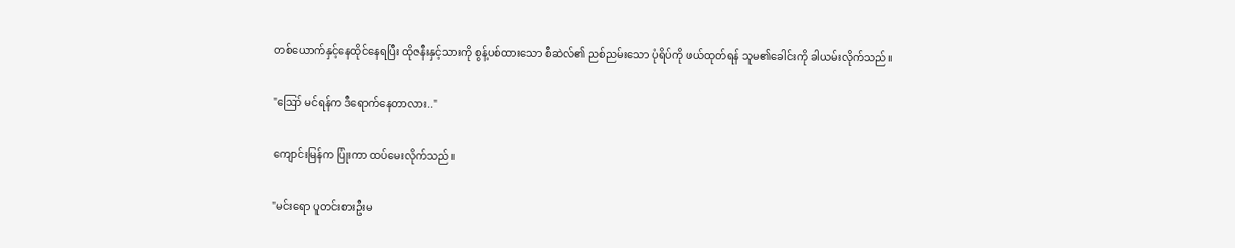တစ်ယောက်နှင့်နေထိုင်နေရပြီး ထိုဇနီးနှင့်သားကို စွန့်ပစ်ထားသော စီဆဲလ်၏ ညစ်ညမ်းသော ပုံရိပ်ကို ဖယ်ထုတ်ရန် သူမ၏ခေါင်းကို ခါယမ်းလိုက်သည်။

"ဪ မင်ရန်က ဒီရောက်နေတာလား.."

ကျောင်းမြန်က ပြုံးကာ ထပ်မေးလိုက်သည်။

"မင်းရော ပူတင်းစားဦးမ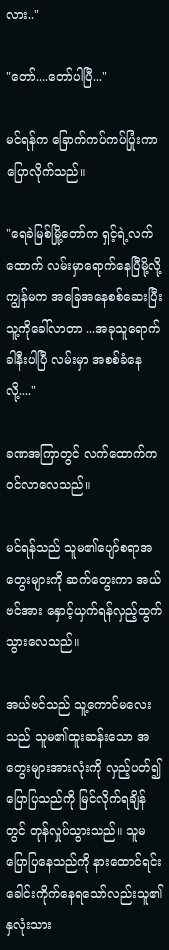လား.."

"တော်....တော်ပါပြီ..."

မင်ရန်က ခြောက်ကပ်ကပ်ပြုံးကာ ပြောလိုက်သည်။

"ရေခဲမြစ်မြို့တော်က ရှင့်ရဲ့လက်ထောက် လမ်းမှာရောက်နေပြီမို့လို့ ကျွန်မက အခြေအနေစစ်ဆေးပြီး သူ့ကိုခေါ်လာတာ ...အခုသူရောက်ခါနီးပါပြီ လမ်းမှာ အစစ်ခံနေလို့...."

ခဏအကြာတွင် လက်ထောက်က ဝင်လာလေသည်။

မင်ရန်သည် သူမ၏ပျော်စရာအတွေးများကို ဆက်တွေးကာ အယ်ဗင်အား နှောင့်ယှက်ရန်လှည့်ထွက်သွားလေသည်။

အယ်ဗင်သည် သူ့ကောင်မလေးသည် သူမ၏ထူးဆန်းသော အတွေးများအားလုံးကို လှည့်ပတ်၍ ပြောပြသည်ကို မြင်လိုက်ရချိန်တွင် တုန်လှုပ်သွားသည်။ သူမပြောပြနေသည်ကို နားထောင်ရင်း ခေါင်းကိုက်နေရသော်လည်းသူ၏နှလုံးသား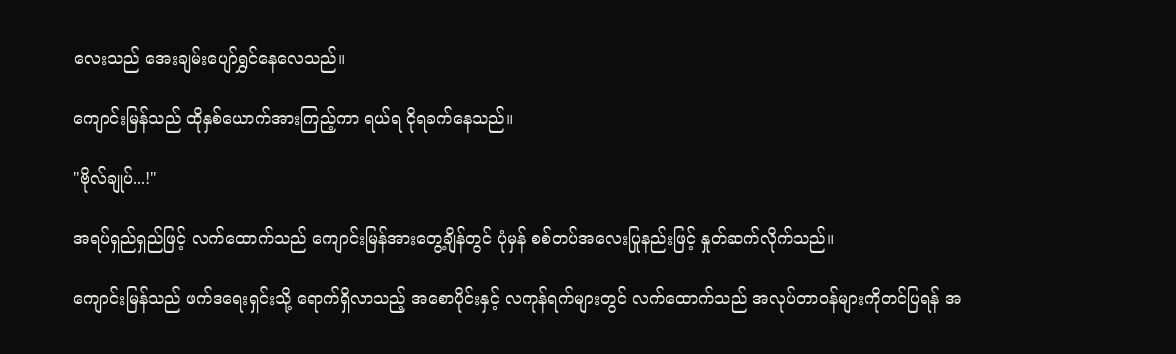လေးသည် အေးချမ်းပျော်ရွှင်နေလေသည်။

ကျောင်းမြန်သည် ထိုနှစ်ယောက်အားကြည့်ကာ ရယ်ရ ငိုရခက်နေသည်။

"ဗိုလ်ချုပ်...!"

အရပ်ရှည်ရှည်ဖြင့် လက်ထောက်သည် ကျောင်းမြန်အားတွေ့ချိန်တွင် ပုံမှန် စစ်တပ်အလေးပြုနည်းဖြင့် နှုတ်ဆက်လိုက်သည်။

ကျောင်းမြန်သည် ဖက်ဒရေးရှင်းသို့ ရောက်ရှိလာသည့် အစောပိုင်းနှင့် လကုန်ရက်များတွင် လက်ထောက်သည် အလုပ်တာဝန်များကိုတင်ပြရန် အ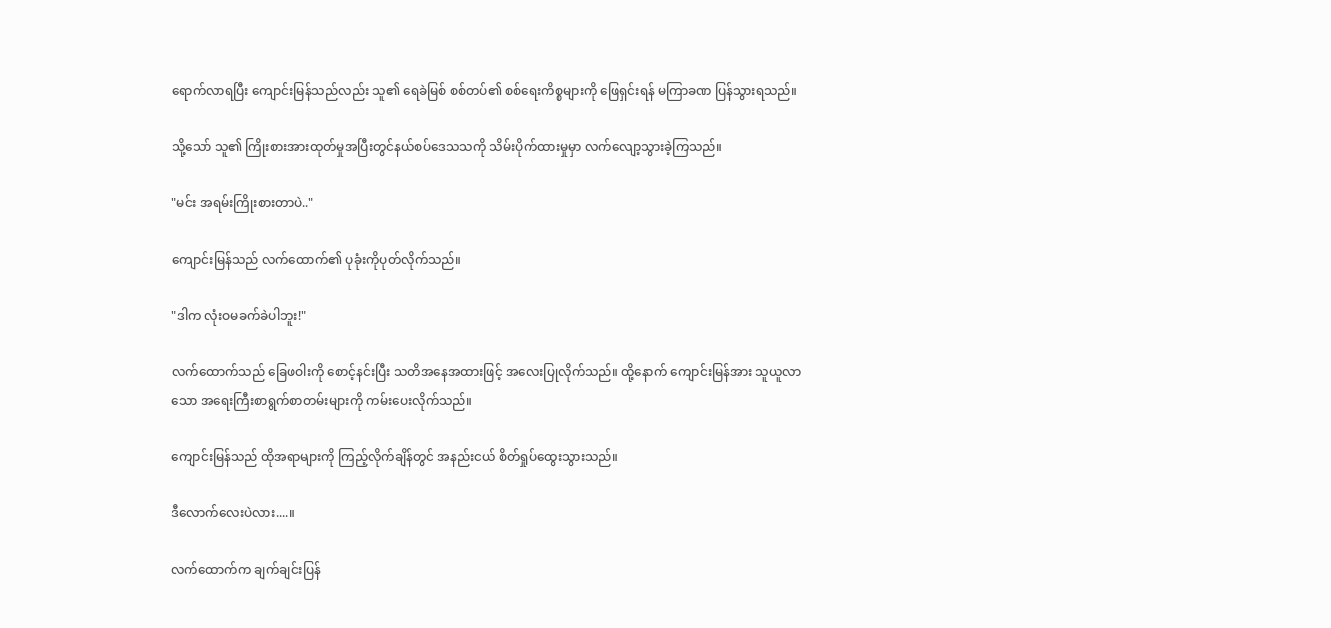ရောက်လာရပြီး ကျောင်းမြန်သည်လည်း သူ၏ ရေခဲမြစ် စစ်တပ်၏ စစ်ရေးကိစ္စများကို ဖြေရှင်းရန် မကြာခဏ ပြန်သွားရသည်။

သို့သော် သူ၏ ကြိုးစားအားထုတ်မှုအပြီးတွင်နယ်စပ်ဒေသသကို သိမ်းပိုက်ထားမှုမှာ လက်လျော့သွားခဲ့ကြသည်။

"မင်း အရမ်းကြိုးစားတာပဲ.."

ကျောင်းမြန်သည် လက်ထောက်၏ ပုခုံးကိုပုတ်လိုက်သည်။

"ဒါက လုံးဝမခက်ခဲပါဘူး!"

လက်ထောက်သည် ခြေဖဝါးကို စောင့်နင်းပြီး သတိအနေအထားဖြင့် အလေးပြုလိုက်သည်။ ထို့နောက် ကျောင်းမြန်အား သူယူလာသော အရေးကြီးစာရွက်စာတမ်းများကို ကမ်းပေးလိုက်သည်။

ကျောင်းမြန်သည် ထိုအရာများကို ကြည့်လိုက်ချိန်တွင် အနည်းငယ် စိတ်ရှုပ်ထွေးသွားသည်။

ဒီလောက်လေးပဲလား....။

လက်ထောက်က ချက်ချင်းပြန်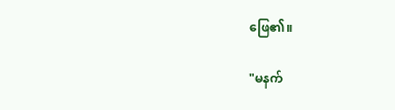ဖြေ၏။

"မနက်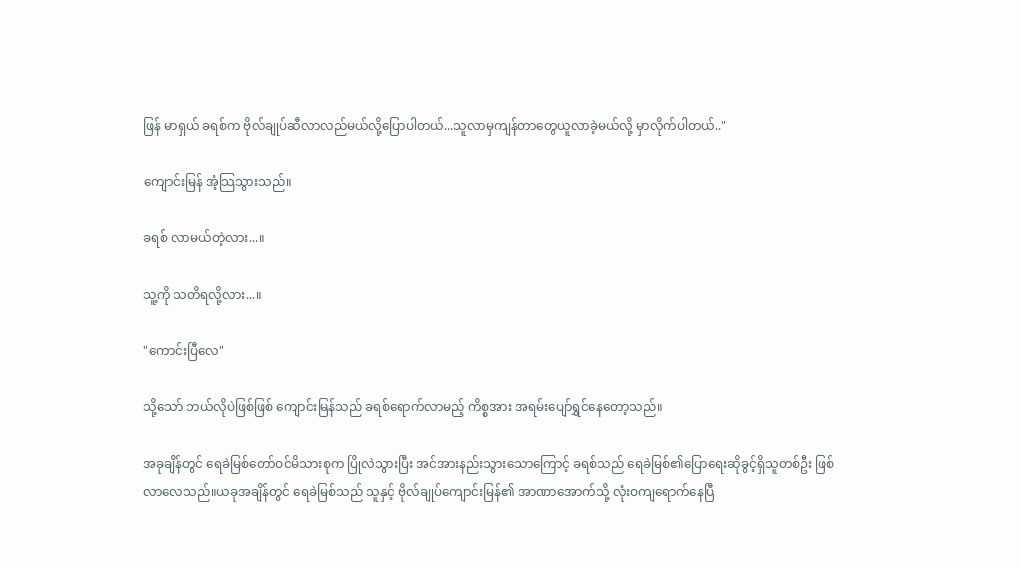ဖြန် မာရှယ် ခရစ်က ဗိုလ်ချုပ်ဆီလာလည်မယ်လို့ပြောပါတယ်...သူလာမှကျန်တာတွေယူလာခဲ့မယ်လို့ မှာလိုက်ပါတယ်.."

ကျောင်းမြန် အံ့သြသွားသည်။

ခရစ် လာမယ်တဲ့လား...။

သူ့ကို သတိရလို့လား...။

"ကောင်းပြီလေ"

သို့သော် ဘယ်လိုပဲဖြစ်ဖြစ် ကျောင်းမြန်သည် ခရစ်ရောက်လာမည့် ကိစ္စအား အရမ်းပျော်ရွှင်နေတော့သည်။

အခုချိန်တွင် ရေခဲမြစ်တော်ဝင်မိသားစုက ပြိုလဲသွားပြီး အင်အားနည်းသွားသောကြောင့် ခရစ်သည် ရေခဲမြစ်၏ပြောရေးဆိုခွင့်ရှိသူတစ်ဦး ဖြစ်လာလေသည်။ယခုအချိန်တွင် ရေခဲမြစ်သည် သူနှင့် ဗိုလ်ချုပ်ကျောင်းမြန်၏ အာဏာအောက်သို့ လုံးဝကျရောက်နေပြီ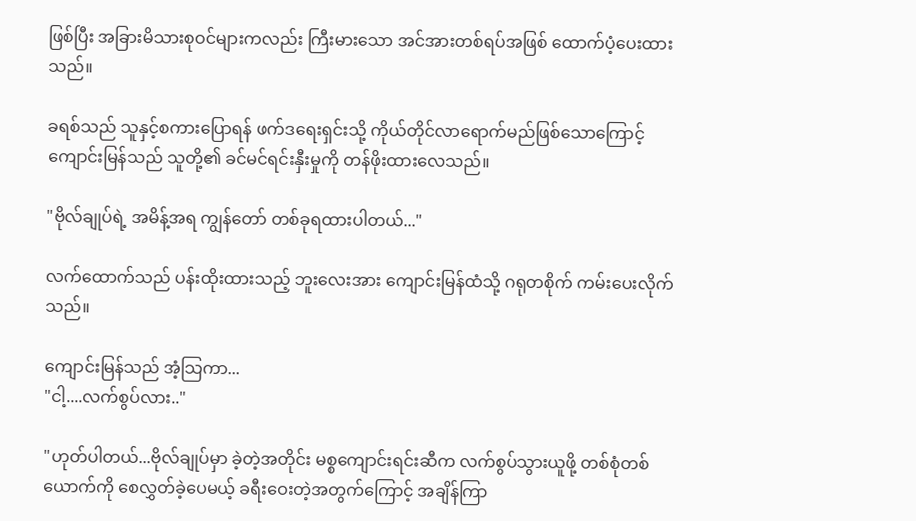ဖြစ်ပြီး အခြားမိသားစုဝင်များကလည်း ကြီးမားသော အင်အားတစ်ရပ်အဖြစ် ထောက်ပံ့ပေးထားသည်။

ခရစ်သည် သူနှင့်စကားပြောရန် ဖက်ဒရေးရှင်းသို့ ကိုယ်တိုင်လာရောက်မည်ဖြစ်သောကြောင့် ကျောင်းမြန်သည် သူတို့၏ ခင်မင်ရင်းနှီးမှုကို တန်ဖိုးထားလေသည်။

"ဗိုလ်ချုပ်ရဲ့ အမိန့်အရ ကျွန်တော် တစ်ခုရထားပါတယ်..."

လက်ထောက်သည် ပန်းထိုးထားသည့် ဘူးလေးအား ကျောင်းမြန်ထံသို့ ဂရုတစိုက် ကမ်းပေးလိုက်သည်။

ကျောင်းမြန်သည် အံ့သြကာ...
"ငါ့....လက်စွပ်လား.."

"ဟုတ်ပါတယ်...ဗိုလ်ချုပ်မှာ ခဲ့တဲ့အတိုင်း မစ္စကျောင်းရင်းဆီက လက်စွပ်သွားယူဖို့ တစ်စုံတစ်ယောက်ကို စေလွှတ်ခဲ့ပေမယ့် ခရီးဝေးတဲ့အတွက်ကြောင့် အချိန်ကြာ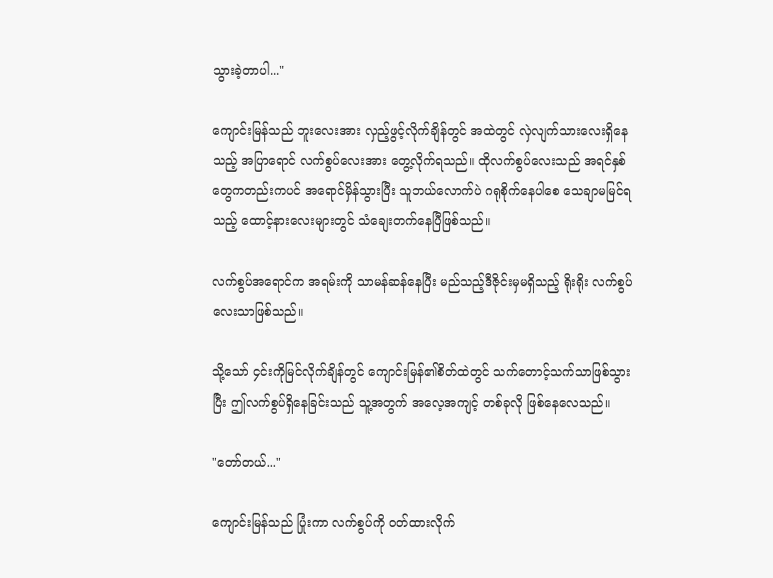သွားခဲ့တာပါ..."

ကျောင်းမြန်သည် ဘူးလေးအား လှည့်ဖွင့်လိုက်ချိန်တွင် အထဲတွင် လှဲလျက်သားလေးရှိနေသည့် အပြာရောင် လက်စွပ်လေးအား တွေ့လိုက်ရသည်။ ထိုလက်စွပ်လေးသည် အရင်နှစ်တွေကတည်းကပင် အရောင်မှိန်သွားပြီး သူဘယ်လောက်ပဲ ဂရုစိုက်နေပါစေ သေချာမမြင်ရသည့် ထောင့်နားလေးများတွင် သံချေးတက်နေပြီဖြစ်သည်။

လက်စွပ်အရောင်က အရမ်းကို သာမန်ဆန်နေပြီး မည်သည့်ဒီဇိုင်းမှမရှိသည့် ရိုးရိုး လက်စွပ်လေးသာဖြစ်သည်။

သို့သော် ၄င်းကိုမြင်လိုက်ချိန်တွင် ကျောင်းမြန်၏စိတ်ထဲတွင် သက်တောင့်သက်သာဖြစ်သွားပြီး ဤလက်စွပ်ရှိနေခြင်းသည် သူ့အတွက် အလေ့အကျင့် တစ်ခုလို ဖြစ်နေလေသည်။

"တော်တယ်..."

ကျောင်းမြန်သည် ပြုံးကာ လက်စွပ်ကို ဝတ်ထားလိုက်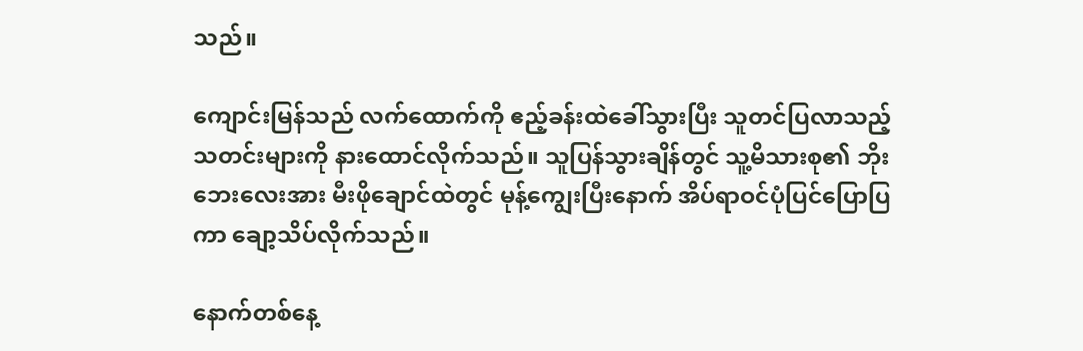သည်။

ကျောင်းမြန်သည် လက်ထောက်ကို ဧည့်ခန်းထဲခေါ်သွားပြီး သူတင်ပြလာသည့် သတင်းများကို နားထောင်လိုက်သည်။ သူပြန်သွားချိန်တွင် သူ့မိသားစု၏ ဘိုးဘေးလေးအား မီးဖိုချောင်ထဲတွင် မုန့်ကျွေးပြီးနောက် အိပ်ရာဝင်ပုံပြင်ပြောပြကာ ချော့သိပ်လိုက်သည်။

နောက်တစ်နေ့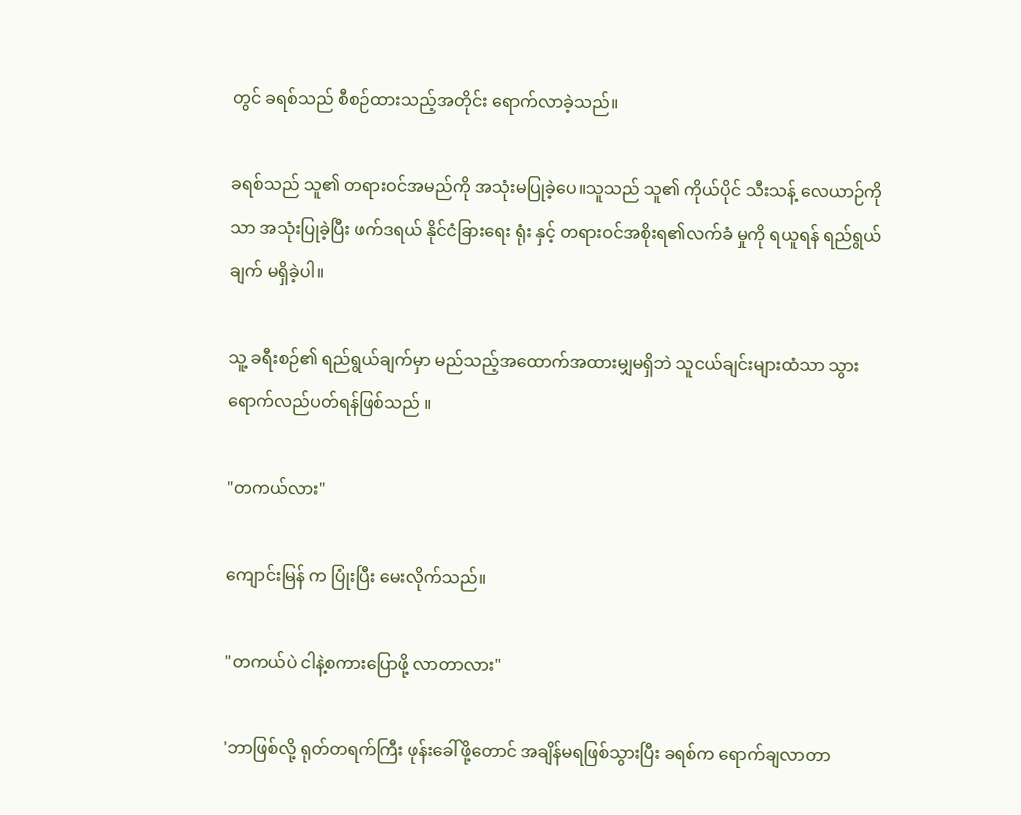တွင် ခရစ်သည် စီစဉ်ထားသည့်အတိုင်း ရောက်လာခဲ့သည်။

ခရစ်သည် သူ၏ တရားဝင်အမည်ကို အသုံးမပြုခဲ့ပေ။သူသည် သူ၏ ကိုယ်ပိုင် သီးသန့် လေယာဉ်ကိုသာ အသုံးပြုခဲ့ပြီး ဖက်ဒရယ် နိုင်ငံခြားရေး ရုံး နှင့် တရားဝင်အစိုးရ၏လက်ခံ မှုကို ရယူရန် ရည်ရွယ် ချက် မရှိခဲ့ပါ။

သူ့ ခရီးစဉ်၏ ရည်ရွယ်ချက်မှာ မည်သည့်အထောက်အထားမျှမရှိဘဲ သူငယ်ချင်းများထံသာ သွားရောက်လည်ပတ်ရန်ဖြစ်သည် ။

"တကယ်လား"

ကျောင်းမြန် က ပြုံးပြီး မေးလိုက်သည်။

"တကယ်ပဲ ငါနဲ့စကားပြောဖို့ လာတာလား"

'ဘာဖြစ်လို့ ရုတ်တရက်ကြီး ဖုန်းခေါ်ဖို့တောင် အချိန်မရဖြစ်သွားပြီး ခရစ်က ရောက်ချလာတာ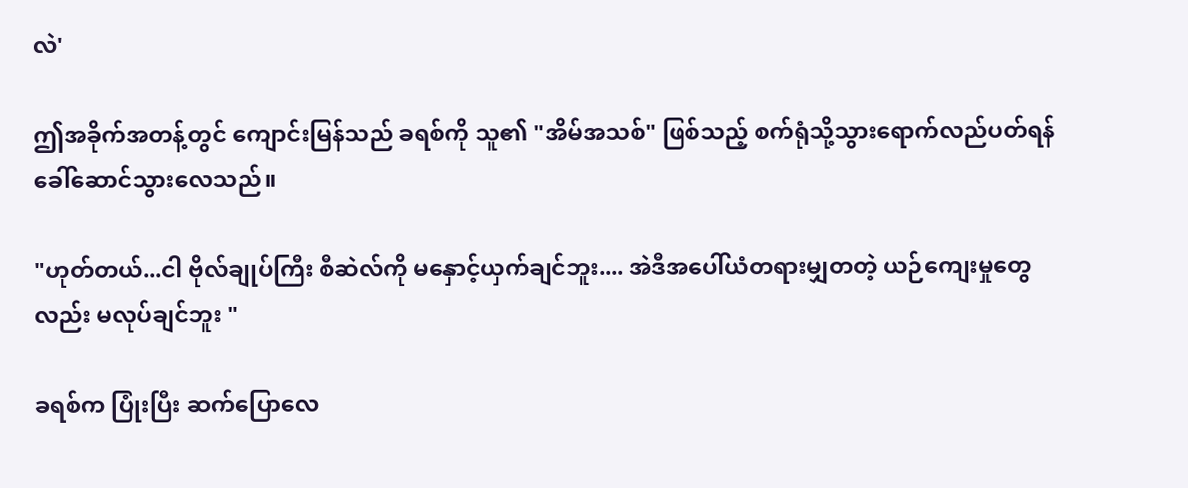လဲ'

ဤအခိုက်အတန့်တွင် ကျောင်းမြန်သည် ခရစ်ကို သူ၏ "အိမ်အသစ်" ဖြစ်သည့် စက်ရုံသို့သွားရောက်လည်ပတ်ရန် ခေါ်ဆောင်သွားလေသည်။

"ဟုတ်တယ်...ငါ ဗိုလ်ချုပ်ကြီး စီဆဲလ်ကို မနှောင့်ယှက်ချင်ဘူး.... အဲဒီအပေါ်ယံတရားမျှတတဲ့ ယဉ်ကျေးမှုတွေလည်း မလုပ်ချင်ဘူး "

ခရစ်က ပြုံးပြီး ဆက်ပြောလေ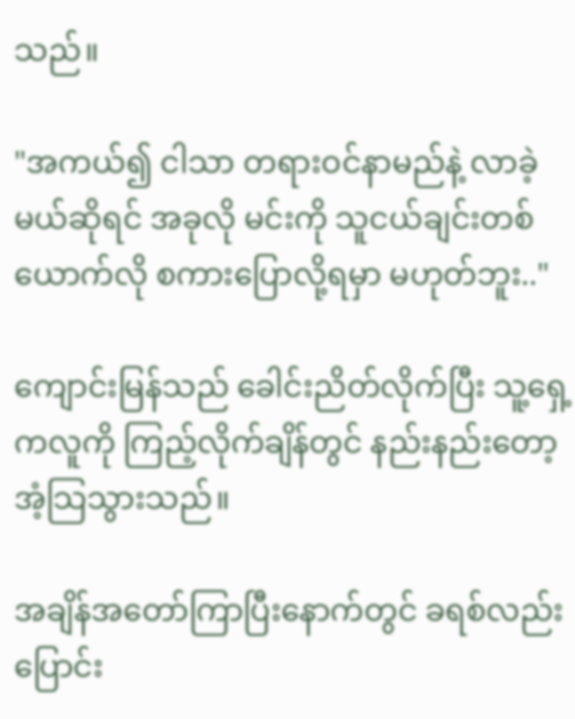သည်။

"အကယ်၍ ငါသာ တရားဝင်နာမည်နဲ့ လာခဲ့မယ်ဆိုရင် အခုလို မင်းကို သူငယ်ချင်းတစ်ယောက်လို စကားပြောလို့ရမှာ မဟုတ်ဘူး.."

ကျောင်းမြန်သည် ခေါင်းညိတ်လိုက်ပြီး သူ့ရှေ့ကလူကို ကြည့်လိုက်ချိန်တွင် နည်းနည်းတော့ အံ့သြသွားသည်။

အချိန်အတော်ကြာပြီးနောက်တွင် ခရစ်လည်း ပြောင်း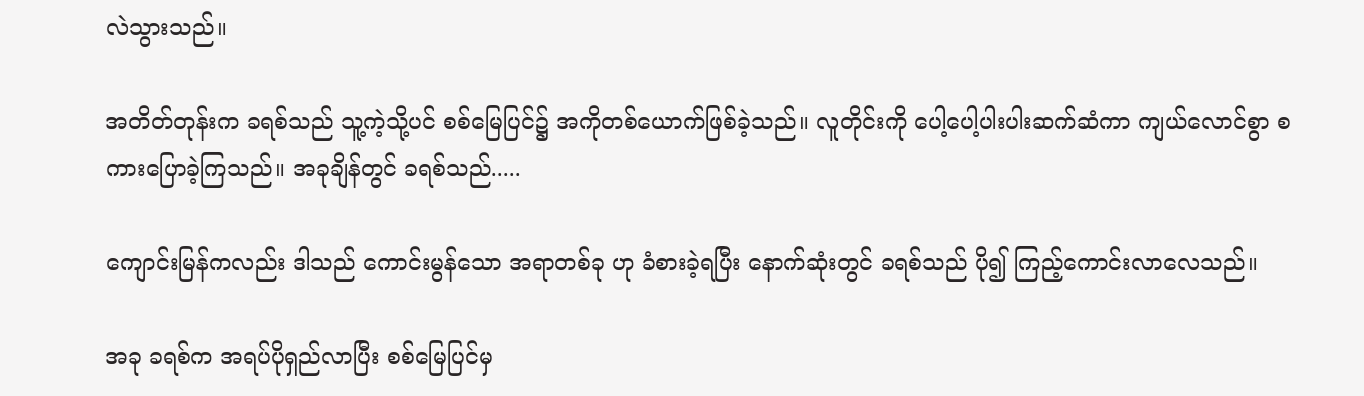လဲသွားသည်။

အတိတ်တုန်းက ခရစ်သည် သူ့ကဲ့သို့ပင် စစ်မြေပြင်၌ အကိုတစ်ယောက်ဖြစ်ခဲ့သည်။ လူတိုင်းကို ပေါ့ပေါ့ပါးပါးဆက်ဆံကာ ကျယ်လောင်စွာ စကားပြောခဲ့ကြသည်။ အခုချိန်တွင် ခရစ်သည်.....

ကျောင်းမြန်ကလည်း ဒါသည် ကောင်းမွန်သော အရာတစ်ခု ဟု ခံစားခဲ့ရပြီး နောက်ဆုံးတွင် ခရစ်သည် ပို၍ ကြည့်ကောင်းလာလေသည်။

အခု ခရစ်က အရပ်ပိုရှည်လာပြီး စစ်မြေပြင်မှ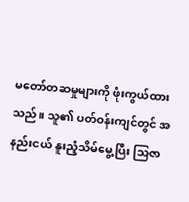မတော်တဆမှုများကို ဖုံးကွယ်ထားသည်။ သူ၏ ပတ်ဝန်းကျင်တွင် အနည်းငယ် နူးညံ့သိမ်မွေ့ပြီး သြဇာ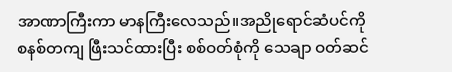အာဏာကြီးကာ မာနကြီးလေသည်။အညိုရောင်ဆံပင်ကို စနစ်တကျ ဖြီးသင်ထားပြီး စစ်ဝတ်စုံကို သေချာ ဝတ်ဆင်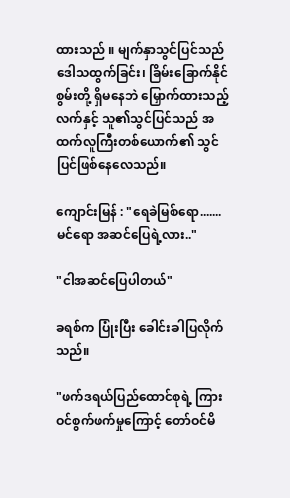ထားသည် ။ မျက်နှာသွင်ပြင်သည် ဒေါသထွက်ခြင်း၊ ခြိမ်းခြောက်နိုင်စွမ်းတို့ ရှိမနေဘဲ မြှောက်ထားသည့် လက်နှင့် သူ၏သွင်ပြင်သည် အထက်လူကြီးတစ်ယောက်၏ သွင်ပြင်ဖြစ်နေလေသည်။

ကျောင်းမြန် : "ရေခဲမြစ်ရော.......မင်ရော အဆင်ပြေရဲ့လား.."

"ငါအဆင်ပြေပါတယ်"

ခရစ်က ပြုံးပြီး ခေါင်းခါပြလိုက်သည်။

"ဖက်ဒရယ်ပြည်ထောင်စုရဲ့ ကြားဝင်စွက်ဖက်မှုကြောင့် တော်ဝင်မိ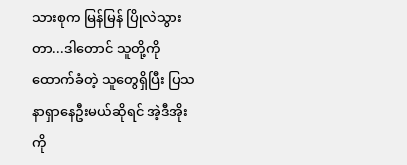သားစုက မြန်မြန် ပြိုလဲသွားတာ...ဒါတောင် သူတို့ကို ထောက်ခံတဲ့ သူတွေရှိပြီး ပြသနာရှာနေဦးမယ်ဆိုရင် အဲ့ဒီအိုးကို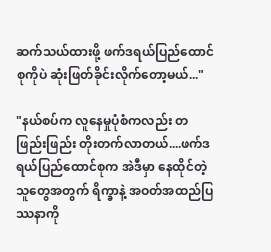ဆက်သယ်ထားဖို့ ဖက်ဒရယ်ပြည်ထောင်စုကိုပဲ ဆုံးဖြတ်ခိုင်းလိုက်တော့မယ်..."

"နယ်စပ်က လူနေမှုပုံစံကလည်း တဖြည်းဖြည်း တိုးတက်လာတယ်....ဖက်ဒရယ်ပြည်ထောင်စုက အဲဒီမှာ နေထိုင်တဲ့သူတွေအတွက် ရိက္ခာနဲ့ အဝတ်အထည်ပြဿနာကို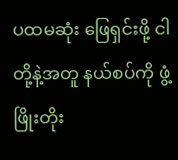ပထမဆုံး ဖြေရှင်းဖို့ ငါတို့နဲ့အတူ နယ်စပ်ကို ဖွံ့ဖြိုးတိုး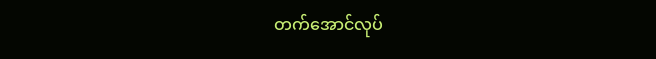တက်အောင်လုပ်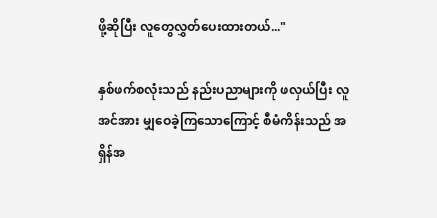ဖို့ဆိုပြီး လူတွေလွှတ်ပေးထားတယ်..."

နှစ်ဖက်စလုံးသည် နည်းပညာများကို ဖလှယ်ပြီး လူအင်အား မျှဝေခဲ့ကြသောကြောင့် စီမံကိန်းသည် အရှိန်အ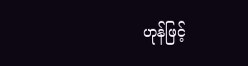ဟုန်ဖြင့်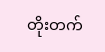တိုးတက်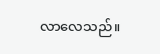လာလေသည်။